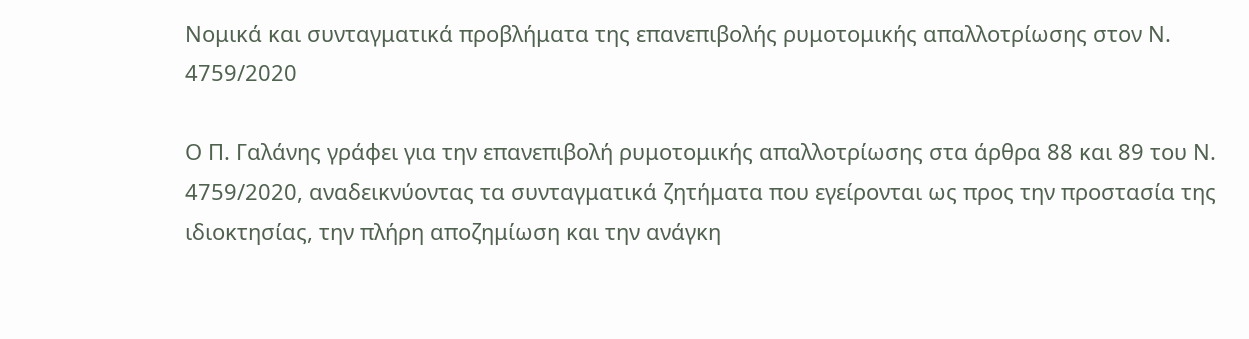Νομικά και συνταγματικά προβλήματα της επανεπιβολής ρυμοτομικής απαλλοτρίωσης στον Ν. 4759/2020

Ο Π. Γαλάνης γράφει για την επανεπιβολή ρυμοτομικής απαλλοτρίωσης στα άρθρα 88 και 89 του Ν. 4759/2020, αναδεικνύοντας τα συνταγματικά ζητήματα που εγείρονται ως προς την προστασία της ιδιοκτησίας, την πλήρη αποζημίωση και την ανάγκη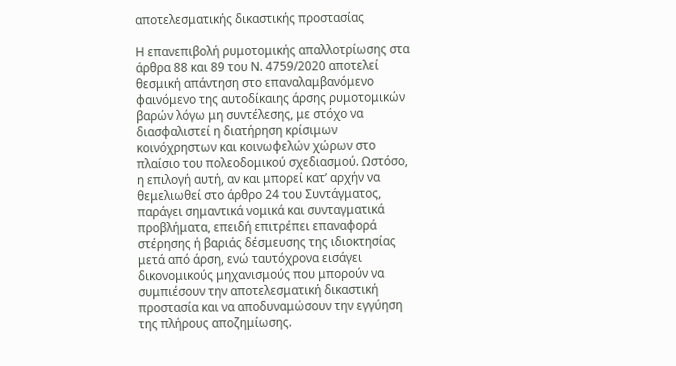αποτελεσματικής δικαστικής προστασίας

Η επανεπιβολή ρυμοτομικής απαλλοτρίωσης στα άρθρα 88 και 89 του Ν. 4759/2020 αποτελεί θεσμική απάντηση στο επαναλαμβανόμενο φαινόμενο της αυτοδίκαιης άρσης ρυμοτομικών βαρών λόγω μη συντέλεσης, με στόχο να διασφαλιστεί η διατήρηση κρίσιμων κοινόχρηστων και κοινωφελών χώρων στο πλαίσιο του πολεοδομικού σχεδιασμού. Ωστόσο, η επιλογή αυτή, αν και μπορεί κατ’ αρχήν να θεμελιωθεί στο άρθρο 24 του Συντάγματος, παράγει σημαντικά νομικά και συνταγματικά προβλήματα, επειδή επιτρέπει επαναφορά στέρησης ή βαριάς δέσμευσης της ιδιοκτησίας μετά από άρση, ενώ ταυτόχρονα εισάγει δικονομικούς μηχανισμούς που μπορούν να συμπιέσουν την αποτελεσματική δικαστική προστασία και να αποδυναμώσουν την εγγύηση της πλήρους αποζημίωσης.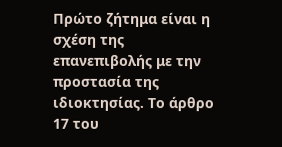Πρώτο ζήτημα είναι η σχέση της επανεπιβολής με την προστασία της ιδιοκτησίας. Το άρθρο 17 του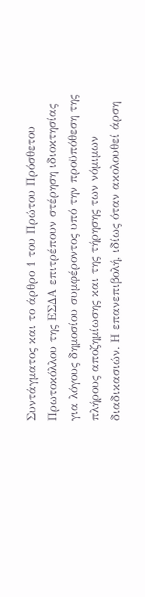Συντάγματος και το άρθρο 1 του Πρώτου Πρόσθετου Πρωτοκόλλου της ΕΣΔΑ επιτρέπουν στέρηση ιδιοκτησίας για λόγους δημοσίου συμφέροντος υπό την προϋπόθεση της πλήρους αποζημίωσης και της τήρησης των νόμιμων διαδικασιών. Η επανεπιβολή, ιδίως όταν ακολουθεί άρση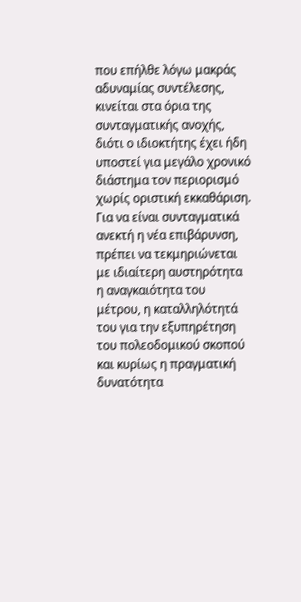που επήλθε λόγω μακράς αδυναμίας συντέλεσης, κινείται στα όρια της συνταγματικής ανοχής, διότι ο ιδιοκτήτης έχει ήδη υποστεί για μεγάλο χρονικό διάστημα τον περιορισμό χωρίς οριστική εκκαθάριση. Για να είναι συνταγματικά ανεκτή η νέα επιβάρυνση, πρέπει να τεκμηριώνεται με ιδιαίτερη αυστηρότητα η αναγκαιότητα του μέτρου, η καταλληλότητά του για την εξυπηρέτηση του πολεοδομικού σκοπού και κυρίως η πραγματική δυνατότητα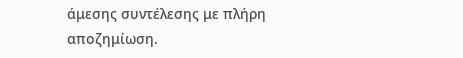άμεσης συντέλεσης με πλήρη αποζημίωση.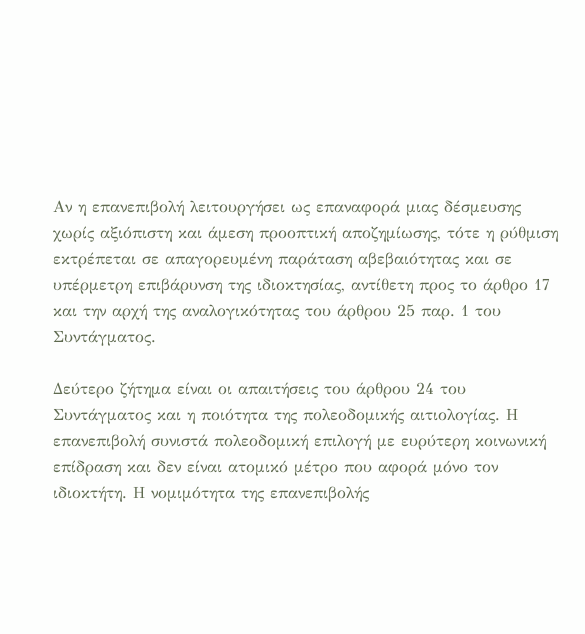Αν η επανεπιβολή λειτουργήσει ως επαναφορά μιας δέσμευσης χωρίς αξιόπιστη και άμεση προοπτική αποζημίωσης, τότε η ρύθμιση εκτρέπεται σε απαγορευμένη παράταση αβεβαιότητας και σε υπέρμετρη επιβάρυνση της ιδιοκτησίας, αντίθετη προς το άρθρο 17 και την αρχή της αναλογικότητας του άρθρου 25 παρ. 1 του Συντάγματος.

Δεύτερο ζήτημα είναι οι απαιτήσεις του άρθρου 24 του Συντάγματος και η ποιότητα της πολεοδομικής αιτιολογίας. Η επανεπιβολή συνιστά πολεοδομική επιλογή με ευρύτερη κοινωνική επίδραση και δεν είναι ατομικό μέτρο που αφορά μόνο τον ιδιοκτήτη. Η νομιμότητα της επανεπιβολής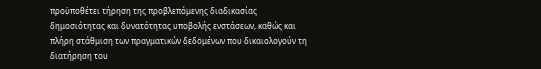προϋποθέτει τήρηση της προβλεπόμενης διαδικασίας δημοσιότητας και δυνατότητας υποβολής ενστάσεων, καθώς και πλήρη στάθμιση των πραγματικών δεδομένων που δικαιολογούν τη διατήρηση του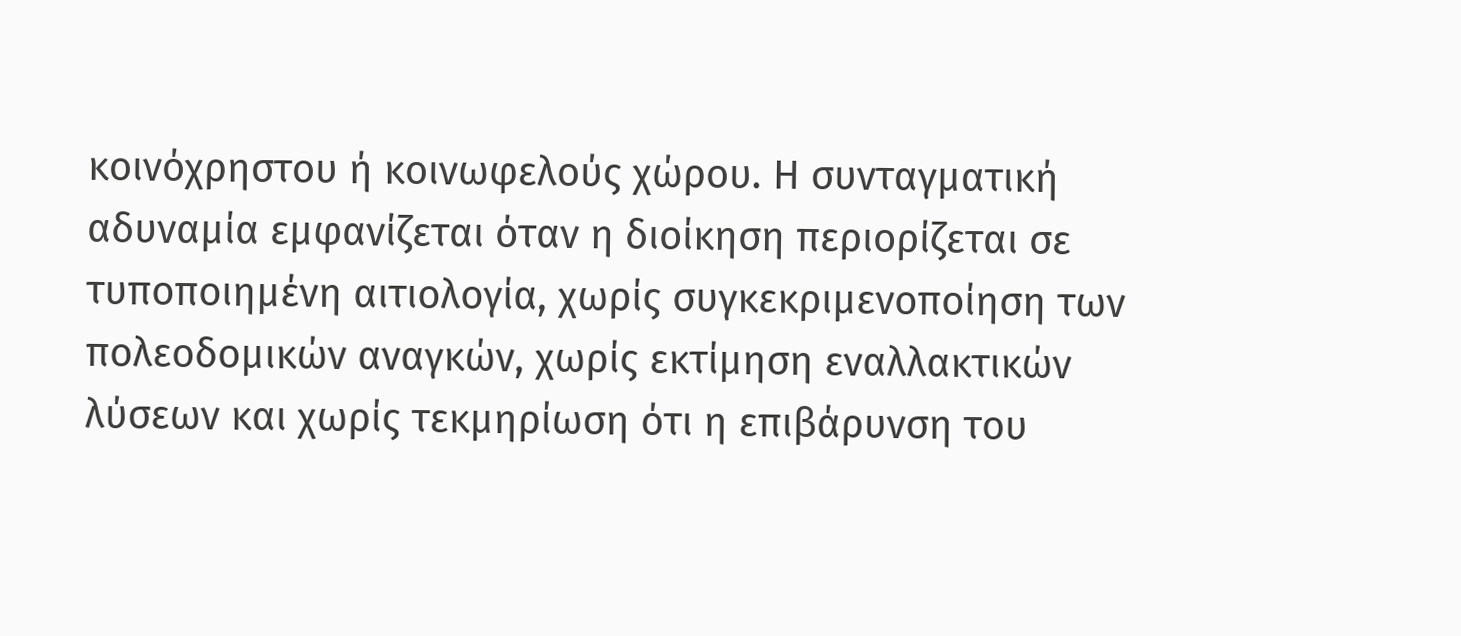κοινόχρηστου ή κοινωφελούς χώρου. Η συνταγματική αδυναμία εμφανίζεται όταν η διοίκηση περιορίζεται σε τυποποιημένη αιτιολογία, χωρίς συγκεκριμενοποίηση των πολεοδομικών αναγκών, χωρίς εκτίμηση εναλλακτικών λύσεων και χωρίς τεκμηρίωση ότι η επιβάρυνση του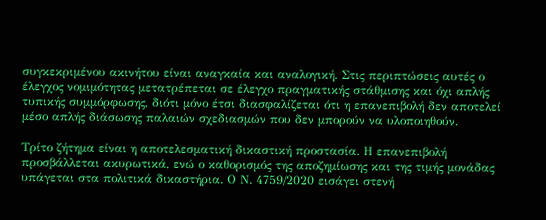συγκεκριμένου ακινήτου είναι αναγκαία και αναλογική. Στις περιπτώσεις αυτές ο έλεγχος νομιμότητας μετατρέπεται σε έλεγχο πραγματικής στάθμισης και όχι απλής τυπικής συμμόρφωσης, διότι μόνο έτσι διασφαλίζεται ότι η επανεπιβολή δεν αποτελεί μέσο απλής διάσωσης παλαιών σχεδιασμών που δεν μπορούν να υλοποιηθούν.

Τρίτο ζήτημα είναι η αποτελεσματική δικαστική προστασία. Η επανεπιβολή προσβάλλεται ακυρωτικά, ενώ ο καθορισμός της αποζημίωσης και της τιμής μονάδας υπάγεται στα πολιτικά δικαστήρια. Ο Ν. 4759/2020 εισάγει στενή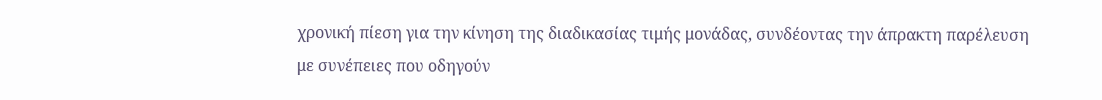χρονική πίεση για την κίνηση της διαδικασίας τιμής μονάδας, συνδέοντας την άπρακτη παρέλευση με συνέπειες που οδηγούν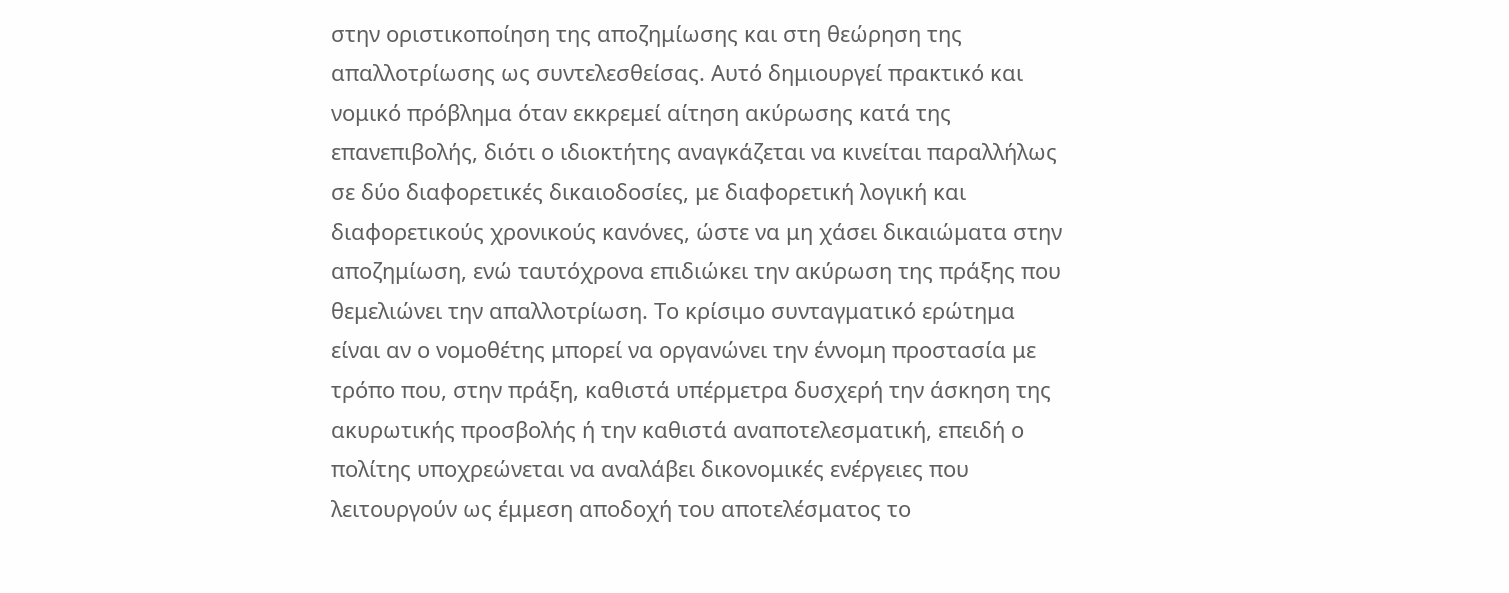στην οριστικοποίηση της αποζημίωσης και στη θεώρηση της απαλλοτρίωσης ως συντελεσθείσας. Αυτό δημιουργεί πρακτικό και νομικό πρόβλημα όταν εκκρεμεί αίτηση ακύρωσης κατά της επανεπιβολής, διότι ο ιδιοκτήτης αναγκάζεται να κινείται παραλλήλως σε δύο διαφορετικές δικαιοδοσίες, με διαφορετική λογική και διαφορετικούς χρονικούς κανόνες, ώστε να μη χάσει δικαιώματα στην αποζημίωση, ενώ ταυτόχρονα επιδιώκει την ακύρωση της πράξης που θεμελιώνει την απαλλοτρίωση. Το κρίσιμο συνταγματικό ερώτημα είναι αν ο νομοθέτης μπορεί να οργανώνει την έννομη προστασία με τρόπο που, στην πράξη, καθιστά υπέρμετρα δυσχερή την άσκηση της ακυρωτικής προσβολής ή την καθιστά αναποτελεσματική, επειδή ο πολίτης υποχρεώνεται να αναλάβει δικονομικές ενέργειες που λειτουργούν ως έμμεση αποδοχή του αποτελέσματος το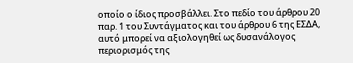οποίο ο ίδιος προσβάλλει. Στο πεδίο του άρθρου 20 παρ. 1 του Συντάγματος και του άρθρου 6 της ΕΣΔΑ, αυτό μπορεί να αξιολογηθεί ως δυσανάλογος περιορισμός της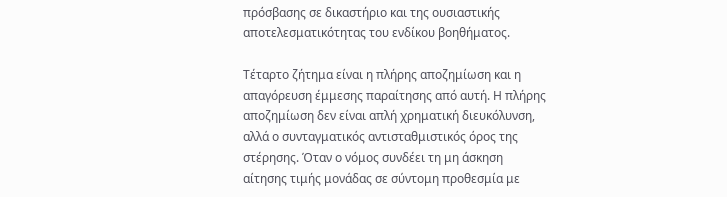πρόσβασης σε δικαστήριο και της ουσιαστικής αποτελεσματικότητας του ενδίκου βοηθήματος.

Τέταρτο ζήτημα είναι η πλήρης αποζημίωση και η απαγόρευση έμμεσης παραίτησης από αυτή. Η πλήρης αποζημίωση δεν είναι απλή χρηματική διευκόλυνση, αλλά ο συνταγματικός αντισταθμιστικός όρος της στέρησης. Όταν ο νόμος συνδέει τη μη άσκηση αίτησης τιμής μονάδας σε σύντομη προθεσμία με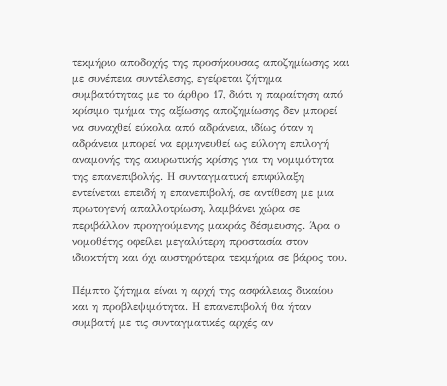τεκμήριο αποδοχής της προσήκουσας αποζημίωσης και με συνέπεια συντέλεσης, εγείρεται ζήτημα συμβατότητας με το άρθρο 17, διότι η παραίτηση από κρίσιμο τμήμα της αξίωσης αποζημίωσης δεν μπορεί να συναχθεί εύκολα από αδράνεια, ιδίως όταν η αδράνεια μπορεί να ερμηνευθεί ως εύλογη επιλογή αναμονής της ακυρωτικής κρίσης για τη νομιμότητα της επανεπιβολής. Η συνταγματική επιφύλαξη εντείνεται επειδή η επανεπιβολή, σε αντίθεση με μια πρωτογενή απαλλοτρίωση, λαμβάνει χώρα σε περιβάλλον προηγούμενης μακράς δέσμευσης. Άρα ο νομοθέτης οφείλει μεγαλύτερη προστασία στον ιδιοκτήτη και όχι αυστηρότερα τεκμήρια σε βάρος του.

Πέμπτο ζήτημα είναι η αρχή της ασφάλειας δικαίου και η προβλεψιμότητα. Η επανεπιβολή θα ήταν συμβατή με τις συνταγματικές αρχές αν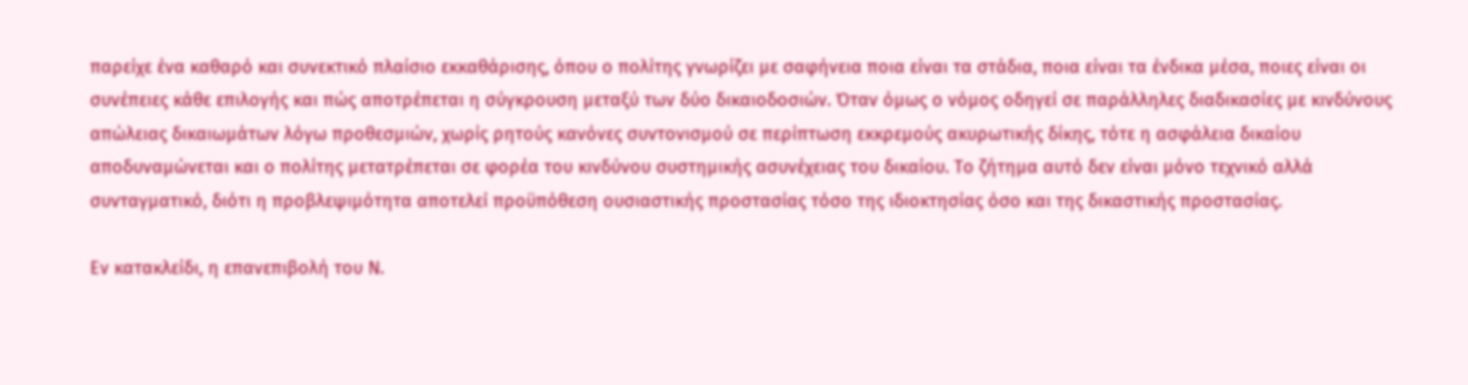παρείχε ένα καθαρό και συνεκτικό πλαίσιο εκκαθάρισης, όπου ο πολίτης γνωρίζει με σαφήνεια ποια είναι τα στάδια, ποια είναι τα ένδικα μέσα, ποιες είναι οι συνέπειες κάθε επιλογής και πώς αποτρέπεται η σύγκρουση μεταξύ των δύο δικαιοδοσιών. Όταν όμως ο νόμος οδηγεί σε παράλληλες διαδικασίες με κινδύνους απώλειας δικαιωμάτων λόγω προθεσμιών, χωρίς ρητούς κανόνες συντονισμού σε περίπτωση εκκρεμούς ακυρωτικής δίκης, τότε η ασφάλεια δικαίου αποδυναμώνεται και ο πολίτης μετατρέπεται σε φορέα του κινδύνου συστημικής ασυνέχειας του δικαίου. Το ζήτημα αυτό δεν είναι μόνο τεχνικό αλλά συνταγματικό, διότι η προβλεψιμότητα αποτελεί προϋπόθεση ουσιαστικής προστασίας τόσο της ιδιοκτησίας όσο και της δικαστικής προστασίας.

Εν κατακλείδι, η επανεπιβολή του Ν.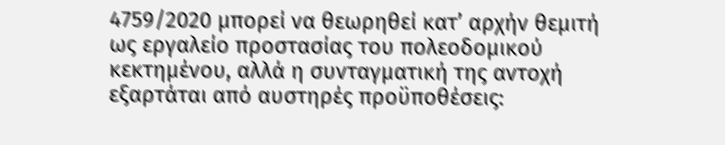4759/2020 μπορεί να θεωρηθεί κατ’ αρχήν θεμιτή ως εργαλείο προστασίας του πολεοδομικού κεκτημένου, αλλά η συνταγματική της αντοχή εξαρτάται από αυστηρές προϋποθέσεις: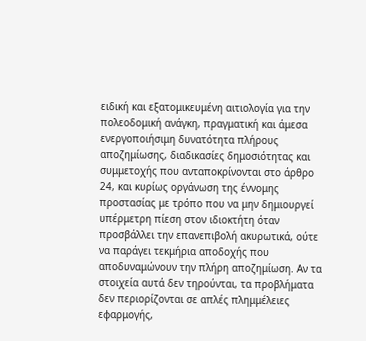ειδική και εξατομικευμένη αιτιολογία για την πολεοδομική ανάγκη, πραγματική και άμεσα ενεργοποιήσιμη δυνατότητα πλήρους αποζημίωσης, διαδικασίες δημοσιότητας και συμμετοχής που ανταποκρίνονται στο άρθρο 24, και κυρίως οργάνωση της έννομης προστασίας με τρόπο που να μην δημιουργεί υπέρμετρη πίεση στον ιδιοκτήτη όταν προσβάλλει την επανεπιβολή ακυρωτικά, ούτε να παράγει τεκμήρια αποδοχής που αποδυναμώνουν την πλήρη αποζημίωση. Αν τα στοιχεία αυτά δεν τηρούνται, τα προβλήματα δεν περιορίζονται σε απλές πλημμέλειες εφαρμογής,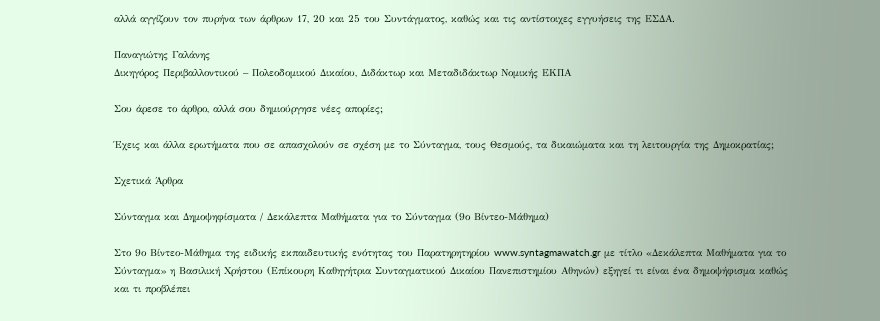αλλά αγγίζουν τον πυρήνα των άρθρων 17, 20 και 25 του Συντάγματος, καθώς και τις αντίστοιχες εγγυήσεις της ΕΣΔΑ.

Παναγιώτης Γαλάνης
Δικηγόρος Περιβαλλοντικού – Πολεοδομικού Δικαίου, Διδάκτωρ και Μεταδιδάκτωρ Νομικής ΕΚΠΑ

Σου άρεσε το άρθρο, αλλά σου δημιούργησε νέες απορίες;

Έχεις και άλλα ερωτήματα που σε απασχολούν σε σχέση με το Σύνταγμα, τους Θεσμούς, τα δικαιώματα και τη λειτουργία της Δημοκρατίας;

Σχετικά Άρθρα

Σύνταγμα και Δημοψηφίσματα / Δεκάλεπτα Μαθήματα για το Σύνταγμα (9ο Βίντεο-Μάθημα)

Στο 9ο Βίντεο-Μάθημα της ειδικής εκπαιδευτικής ενότητας του Παρατηρητηρίου www.syntagmawatch.gr με τίτλο «Δεκάλεπτα Μαθήματα για το Σύνταγμα» η Βασιλική Χρήστου (Επίκουρη Καθηγήτρια Συνταγματικού Δικαίου Πανεπιστημίου Αθηνών) εξηγεί τι είναι ένα δημοψήφισμα καθώς και τι προβλέπει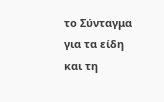το Σύνταγμα για τα είδη και τη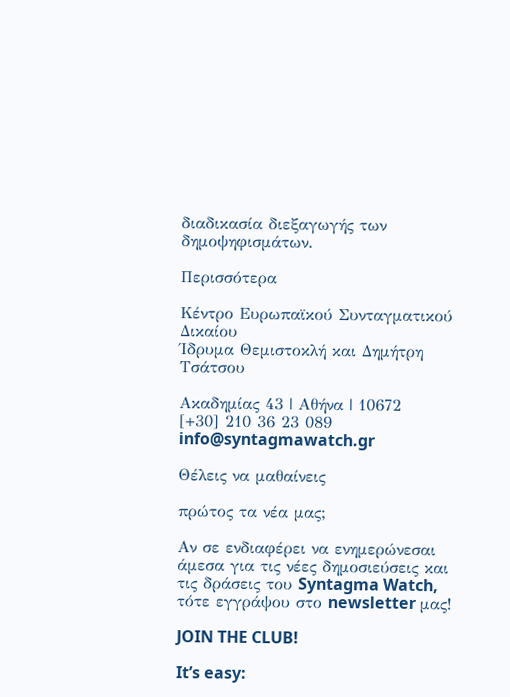διαδικασία διεξαγωγής των δημοψηφισμάτων.

Περισσότερα

Κέντρο Ευρωπαϊκού Συνταγματικού Δικαίου
Ίδρυμα Θεμιστοκλή και Δημήτρη Τσάτσου

Ακαδημίας 43 | Αθήνα | 10672
[+30] 210 36 23 089
info@syntagmawatch.gr

Θέλεις να μαθαίνεις

πρώτος τα νέα μας;

Αν σε ενδιαφέρει να ενημερώνεσαι άμεσα για τις νέες δημοσιεύσεις και τις δράσεις του Syntagma Watch, τότε εγγράψου στο newsletter μας!

JOIN THE CLUB!

It’s easy: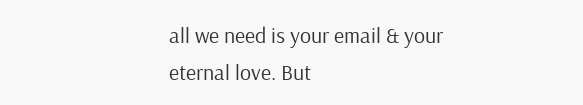all we need is your email & your eternal love. But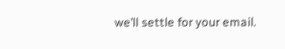we’ll settle for your email.